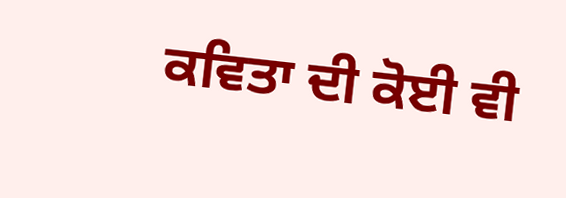ਕਵਿਤਾ ਦੀ ਕੋਈ ਵੀ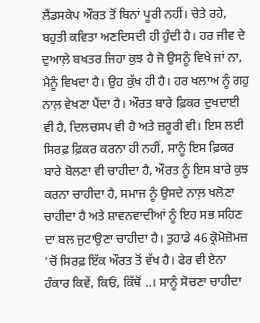ਲੈਂਡਸਕੇਪ ਔਰਤ ਤੋਂ ਬਿਨਾਂ ਪੂਰੀ ਨਹੀਂ। ਚੇਤੇ ਰਹੇ, ਬਹੁਤੀ ਕਵਿਤਾ ਅਣਦਿਸਦੀ ਹੀ ਹੁੰਦੀ ਹੈ। ਹਰ ਜੀਵ ਦੇ ਦੁਆਲ਼ੇ ਬਖਤਰ ਜਿਹਾ ਕੁਝ ਹੈ ਜੋ ਉਸਨੂੰ ਵਿਖੇ ਜਾਂ ਨਾ, ਮੈਨੂੰ ਵਿਖਦਾ ਹੈ। ਉਹ ਕੁੱਖ ਹੀ ਹੈ। ਹਰ ਖਲਾਅ ਨੂੰ ਗਹੁ ਨਾਲ਼ ਵੇਖਣਾ ਪੈਂਦਾ ਹੈ। ਔਰਤ ਬਾਰੇ ਫ਼ਿਕਰ ਦੁਖਦਾਈ ਵੀ ਹੈ, ਦਿਲਚਸਪ ਵੀ ਹੈ ਅਤੇ ਜ਼ਰੂਰੀ ਵੀ। ਇਸ ਲਈ ਸਿਰਫ਼ ਫ਼ਿਕਰ ਕਰਨਾ ਹੀ ਨਹੀਂ, ਸਾਨੂੰ ਇਸ ਫ਼ਿਕਰ ਬਾਰੇ ਬੋਲਣਾ ਵੀ ਚਾਹੀਦਾ ਹੈ, ਔਰਤ ਨੂੰ ਇਸ ਬਾਰੇ ਕੁਝ ਕਰਨਾ ਚਾਹੀਦਾ ਹੈ, ਸਮਾਜ ਨੂੰ ਉਸਦੇ ਨਾਲ਼ ਖਲੋਣਾ ਚਾਹੀਦਾ ਹੈ ਅਤੇ ਸ਼ਾਵਨਵਾਦੀਆਂ ਨੂੰ ਇਹ ਸਭ ਸਹਿਣ ਦਾ ਬਲ ਜੁਟਾਉਣਾ ਚਾਹੀਦਾ ਹੈ। ਤੁਹਾਡੇ 46 ਕ੍ਰੋਮੋਜ਼ੋਮਜ਼ 'ਚੋਂ ਸਿਰਫ਼ ਇੱਕ ਔਰਤ ਤੋਂ ਵੱਖ ਹੈ। ਫੇਰ ਵੀ ਏਨਾ ਹੰਕਾਰ ਕਿਵੇਂ, ਕਿਓਂ, ਕਿੱਥੋਂ ..। ਸਾਨੂੰ ਸੋਚਣਾ ਚਾਹੀਦਾ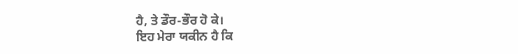ਹੈ, ਤੇ ਡੌਰ-ਭੌਰ ਹੋ ਕੇ।
ਇਹ ਮੇਰਾ ਯਕੀਨ ਹੈ ਕਿ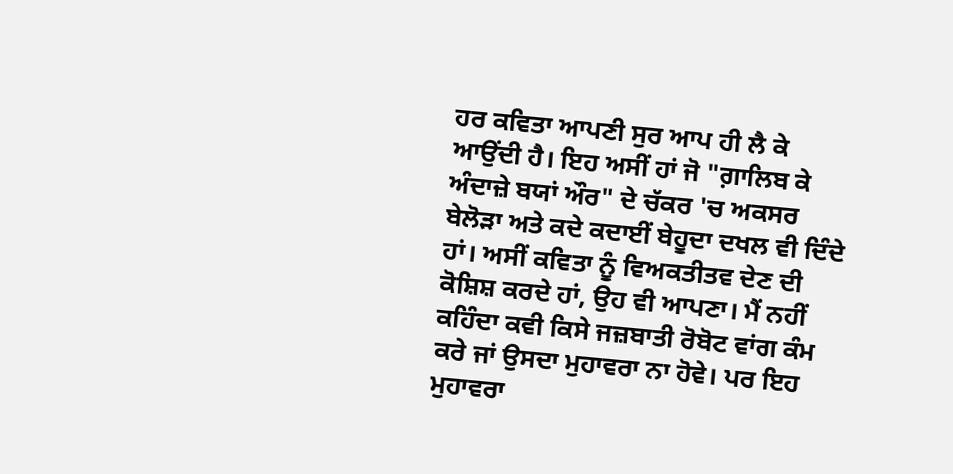ਹਰ ਕਵਿਤਾ ਆਪਣੀ ਸੁਰ ਆਪ ਹੀ ਲੈ ਕੇ ਆਉਂਦੀ ਹੈ। ਇਹ ਅਸੀਂ ਹਾਂ ਜੋ "ਗ਼ਾਲਿਬ ਕੇ ਅੰਦਾਜ਼ੇ ਬਯਾਂ ਔਰ" ਦੇ ਚੱਕਰ 'ਚ ਅਕਸਰ ਬੇਲੋੜਾ ਅਤੇ ਕਦੇ ਕਦਾਈਂ ਬੇਹੂਦਾ ਦਖਲ ਵੀ ਦਿੰਦੇ ਹਾਂ। ਅਸੀਂ ਕਵਿਤਾ ਨੂੰ ਵਿਅਕਤੀਤਵ ਦੇਣ ਦੀ ਕੋਸ਼ਿਸ਼ ਕਰਦੇ ਹਾਂ, ਉਹ ਵੀ ਆਪਣਾ। ਮੈਂ ਨਹੀਂ ਕਹਿੰਦਾ ਕਵੀ ਕਿਸੇ ਜਜ਼ਬਾਤੀ ਰੋਬੋਟ ਵਾਂਗ ਕੰਮ ਕਰੇ ਜਾਂ ਉਸਦਾ ਮੁਹਾਵਰਾ ਨਾ ਹੋਵੇ। ਪਰ ਇਹ ਮੁਹਾਵਰਾ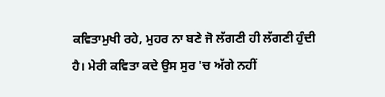ਕਵਿਤਾਮੁਖੀ ਰਹੇ, ਮੁਹਰ ਨਾ ਬਣੇ ਜੋ ਲੱਗਣੀ ਹੀ ਲੱਗਣੀ ਹੁੰਦੀ ਹੈ। ਮੇਰੀ ਕਵਿਤਾ ਕਦੇ ਉਸ ਸੁਰ 'ਚ ਅੱਗੇ ਨਹੀਂ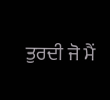ਤੁਰਦੀ ਜੋ ਮੈਂ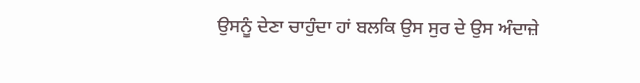ਉਸਨੂੰ ਦੇਣਾ ਚਾਹੁੰਦਾ ਹਾਂ ਬਲਕਿ ਉਸ ਸੁਰ ਦੇ ਉਸ ਅੰਦਾਜ਼ੇ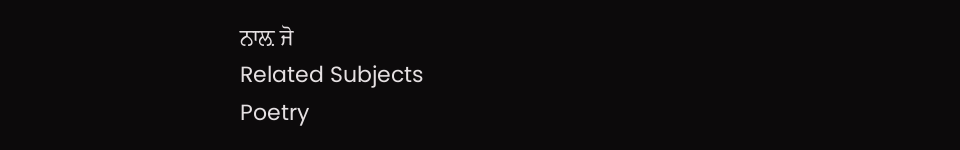ਨਾਲ਼ ਜੋ
Related Subjects
Poetry